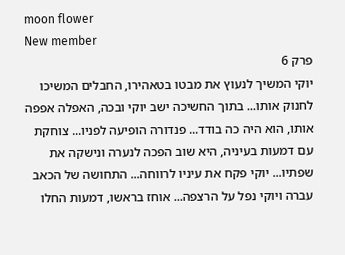moon flower
New member
פרק 6
יוקי המשיך לנעוץ את מבטו בטאהירו, החבלים המשיכו לחנוק אותו... בתוך החשיכה ישב יוקי ובכה, האפלה אפפה אותו, הוא היה כה בודד... פנדורה הופיעה לפניו... צוחקת עם דמעות בעיניה, היא שוב הפכה לנערה ונישקה את שפתיו... יוקי פקח את עיניו לרווחה... התחושה של הכאב עברה ויוקי נפל על הרצפה... אוחז בראשו, דמעות החלו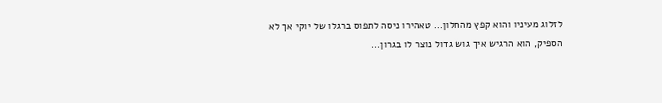לזלוג מעיניו והוא קפץ מהחלון... טאהירו ניסה לתפוס ברגלו של יוקי אך לא הספיק, הוא הרגיש איך גוש גדול נוצר לו בגרון...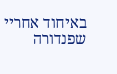באיחוד אחריי שפנדורה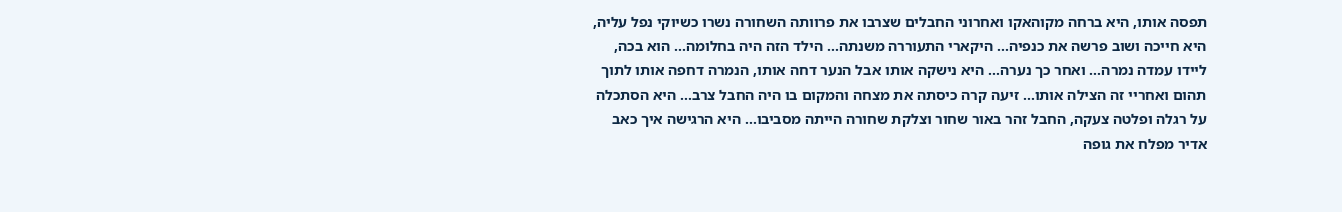תפסה אותו, היא ברחה מקוהאקו ואחרוני החבלים שצרבו את פרוותה השחורה נשרו כשיוקי נפל עליה, היא חייכה ושוב פרשה את כנפיה... היקארי התעוררה משנתה... הילד הזה היה בחלומה... הוא בכה, ליידו עמדה נמרה... ואחר כך נערה... היא נישקה אותו אבל הנער דחה אותו, הנמרה דחפה אותו לתוך תהום ואחריי זה הצילה אותו... זיעה קרה כיסתה את מצחה והמקום בו היה החבל צרב... היא הסתכלה על רגלה ופלטה צעקה, החבל זהר באור שחור וצלקת שחורה הייתה מסביבו... היא הרגישה איך כאב אדיר מפלח את גופה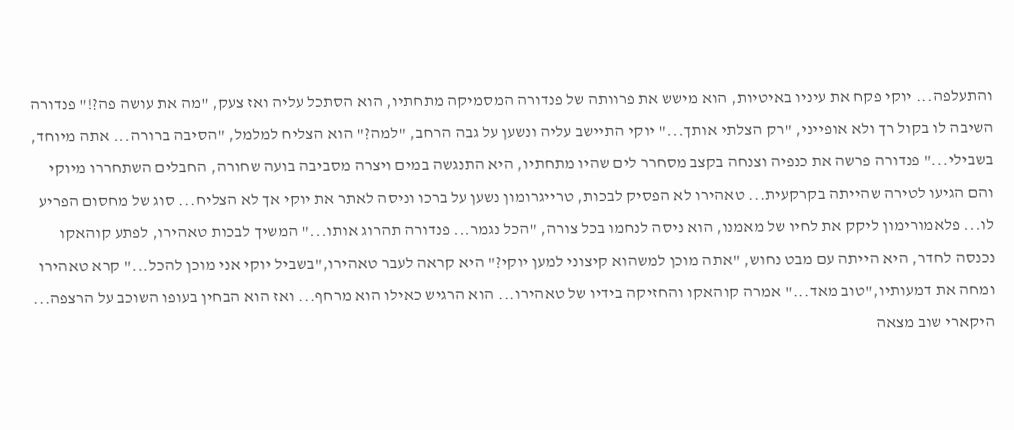והתעלפה... יוקי פקח את עיניו באיטיות, הוא מישש את פרוותה של פנדורה המסמיקה מתחתיו, הוא הסתכל עליה ואז צעק, "מה את עושה פה?!" פנדורה השיבה לו בקול רך ולא אופייני, "רק הצלתי אותך..." יוקי התיישב עליה ונשען על גבה הרחב, "למה?" הוא הצליח למלמל, "הסיבה ברורה... אתה מיוחד, בשבילי..." פנדורה פרשה את כנפיה וצנחה בקצב מסחרר לים שהיו מתחתיו, היא התנגשה במים ויצרה מסביבה בועה שחורה, החבלים השתחררו מיוקי והם הגיעו לטירה שהייתה בקרקעית... טאהירו לא הפסיק לבכות, טרייגרומון נשען על ברכו וניסה לאתר את יוקי אך לא הצליח... סוג של מחסום הפריע לו... פלאמורימון ליקק את לחיו של מאמנו, הוא ניסה לנחמו בכל צורה, "הכל נגמר... פנדורה תהרוג אותו..." המשיך לבכות טאהירו, לפתע קוהאקו נכנסה לחדר, היא הייתה עם מבט נחוש, "אתה מוכן למשהוא קיצוני למען יוקי?" היא קראה לעבר טאהירו,"בשביל יוקי אני מוכן להכל..." קרא טאהירו ומחה את דמעותיו,"טוב מאד..." אמרה קוהאקו והחזיקה בידיו של טאהירו... הוא הרגיש כאילו הוא מרחף... ואז הוא הבחין בעופו השוכב על הרצפה... היקארי שוב מצאה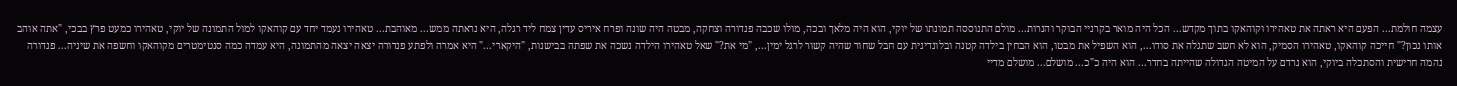עצמה חולמת... הפעם היא ראתה את טאהירו וקוהאקו בתוך מקדש... הכל היה מואר בקרניי הבוקר והנרות... מולם התנוססה תמונתו של יוקי, הוא היה מלאך ובכה, מולו שכבה פנדורה וצחקה, מבטה היה שונה ופרח איריס עדין צמח ליד רגלה, היא נראתה ממש... מאוהבת... טאהירו נעמד יחד עם קוהאקו למול התמונה של יוקי, טאהירו כמעט פרץ בבכי, "אתה אוהב אותו נכון?" חייכה קוהאקו, טאהירו הסמיק, הוא לא חשב שתגלה את סודו..., הוא השפיל את מבטו, הוא הבחין בילדה קטנה ובלונדינית עם חבל שחור שהיה קשור לרגל ימין..., "מי את?" שאל טאהירו הילדה נשכה את שפתה בבישנות, "היקארי..." היא אמרה ולפתע פנדורה יצאה יצאה מהתמונה, היא עמדה כמה סנטימטרים מקוהאקו וחשפה את שיניה... פנדורה נהמה חרישית והסתכלה ביוקי, הוא נרדם על המיטה הגדולה שהייתה בחדר... הוא היה כ"כ... מושלם... מושלם מדיי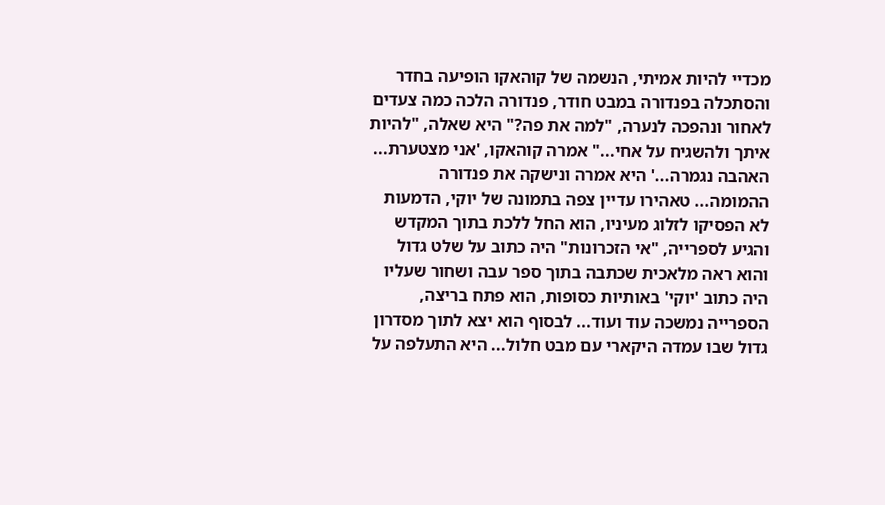מכדיי להיות אמיתי, הנשמה של קוהאקו הופיעה בחדר והסתכלה בפנדורה במבט חודר, פנדורה הלכה כמה צעדים לאחור ונהפכה לנערה, "למה את פה?" היא שאלה, "להיות איתך ולהשגיח על אחי..." אמרה קוהאקו, 'אני מצטערת... האהבה נגמרה...' היא אמרה ונישקה את פנדורה ההמומה... טאהירו עדיין צפה בתמונה של יוקי, הדמעות לא הפסיקו לזלוג מעיניו, הוא החל ללכת בתוך המקדש והגיע לספרייה, "אי הזכרונות" היה כתוב על שלט גדול והוא ראה מלאכית שכתבה בתוך ספר עבה ושחור שעליו היה כתוב 'יוקי' באותיות כסופות, הוא פתח בריצה, הספרייה נמשכה עוד ועוד... לבסוף הוא יצא לתוך מסדרון גדול שבו עמדה היקארי עם מבט חלול... היא התעלפה על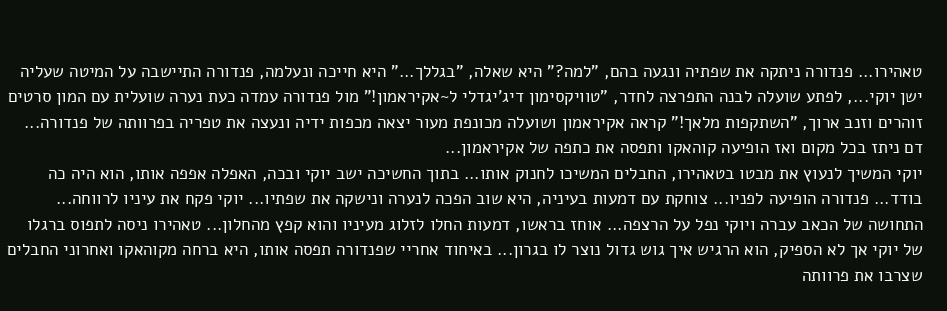טאהירו... פנדורה ניתקה את שפתיה ונגעה בהם, "למה?" היא שאלה, "בגללך..." היא חייכה ונעלמה, פנדורה התיישבה על המיטה שעליה ישן יוקי..., לפתע שועלה לבנה התפרצה לחדר, "טוויקסימון דיג'יגדלי ל~אקיראמון!" מול פנדורה עמדה כעת נערה שועלית עם המון סרטים זוהרים וזנב ארוך, "השתקפות מלאך!" קראה אקיראמון ושועלה מכונפת מעור יצאה מכפות ידיה ונעצה את טפריה בפרוותה של פנדורה... דם ניתז בכל מקום ואז הופיעה קוהאקו ותפסה את כתפה של אקיראמון...
יוקי המשיך לנעוץ את מבטו בטאהירו, החבלים המשיכו לחנוק אותו... בתוך החשיכה ישב יוקי ובכה, האפלה אפפה אותו, הוא היה כה בודד... פנדורה הופיעה לפניו... צוחקת עם דמעות בעיניה, היא שוב הפכה לנערה ונישקה את שפתיו... יוקי פקח את עיניו לרווחה... התחושה של הכאב עברה ויוקי נפל על הרצפה... אוחז בראשו, דמעות החלו לזלוג מעיניו והוא קפץ מהחלון... טאהירו ניסה לתפוס ברגלו של יוקי אך לא הספיק, הוא הרגיש איך גוש גדול נוצר לו בגרון... באיחוד אחריי שפנדורה תפסה אותו, היא ברחה מקוהאקו ואחרוני החבלים שצרבו את פרוותה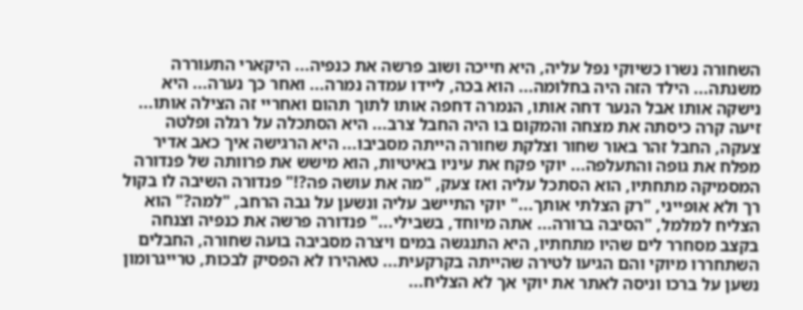השחורה נשרו כשיוקי נפל עליה, היא חייכה ושוב פרשה את כנפיה... היקארי התעוררה משנתה... הילד הזה היה בחלומה... הוא בכה, ליידו עמדה נמרה... ואחר כך נערה... היא נישקה אותו אבל הנער דחה אותו, הנמרה דחפה אותו לתוך תהום ואחריי זה הצילה אותו... זיעה קרה כיסתה את מצחה והמקום בו היה החבל צרב... היא הסתכלה על רגלה ופלטה צעקה, החבל זהר באור שחור וצלקת שחורה הייתה מסביבו... היא הרגישה איך כאב אדיר מפלח את גופה והתעלפה... יוקי פקח את עיניו באיטיות, הוא מישש את פרוותה של פנדורה המסמיקה מתחתיו, הוא הסתכל עליה ואז צעק, "מה את עושה פה?!" פנדורה השיבה לו בקול רך ולא אופייני, "רק הצלתי אותך..." יוקי התיישב עליה ונשען על גבה הרחב, "למה?" הוא הצליח למלמל, "הסיבה ברורה... אתה מיוחד, בשבילי..." פנדורה פרשה את כנפיה וצנחה בקצב מסחרר לים שהיו מתחתיו, היא התנגשה במים ויצרה מסביבה בועה שחורה, החבלים השתחררו מיוקי והם הגיעו לטירה שהייתה בקרקעית... טאהירו לא הפסיק לבכות, טרייגרומון נשען על ברכו וניסה לאתר את יוקי אך לא הצליח...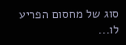סוג של מחסום הפריע לו...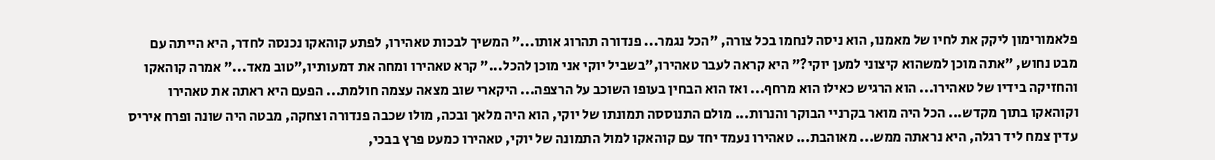פלאמורימון ליקק את לחיו של מאמנו, הוא ניסה לנחמו בכל צורה, "הכל נגמר... פנדורה תהרוג אותו..." המשיך לבכות טאהירו, לפתע קוהאקו נכנסה לחדר, היא הייתה עם מבט נחוש, "אתה מוכן למשהוא קיצוני למען יוקי?" היא קראה לעבר טאהירו,"בשביל יוקי אני מוכן להכל..." קרא טאהירו ומחה את דמעותיו,"טוב מאד..." אמרה קוהאקו והחזיקה בידיו של טאהירו... הוא הרגיש כאילו הוא מרחף... ואז הוא הבחין בעופו השוכב על הרצפה... היקארי שוב מצאה עצמה חולמת... הפעם היא ראתה את טאהירו וקוהאקו בתוך מקדש... הכל היה מואר בקרניי הבוקר והנרות... מולם התנוססה תמונתו של יוקי, הוא היה מלאך ובכה, מולו שכבה פנדורה וצחקה, מבטה היה שונה ופרח איריס עדין צמח ליד רגלה, היא נראתה ממש... מאוהבת... טאהירו נעמד יחד עם קוהאקו למול התמונה של יוקי, טאהירו כמעט פרץ בבכי,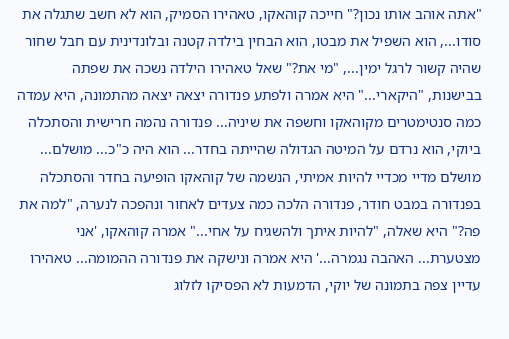"אתה אוהב אותו נכון?" חייכה קוהאקו, טאהירו הסמיק, הוא לא חשב שתגלה את סודו..., הוא השפיל את מבטו, הוא הבחין בילדה קטנה ובלונדינית עם חבל שחור שהיה קשור לרגל ימין..., "מי את?" שאל טאהירו הילדה נשכה את שפתה בבישנות, "היקארי..." היא אמרה ולפתע פנדורה יצאה יצאה מהתמונה, היא עמדה כמה סנטימטרים מקוהאקו וחשפה את שיניה... פנדורה נהמה חרישית והסתכלה ביוקי, הוא נרדם על המיטה הגדולה שהייתה בחדר... הוא היה כ"כ... מושלם... מושלם מדיי מכדיי להיות אמיתי, הנשמה של קוהאקו הופיעה בחדר והסתכלה בפנדורה במבט חודר, פנדורה הלכה כמה צעדים לאחור ונהפכה לנערה, "למה את פה?" היא שאלה, "להיות איתך ולהשגיח על אחי..." אמרה קוהאקו, 'אני מצטערת... האהבה נגמרה...' היא אמרה ונישקה את פנדורה ההמומה... טאהירו עדיין צפה בתמונה של יוקי, הדמעות לא הפסיקו לזלוג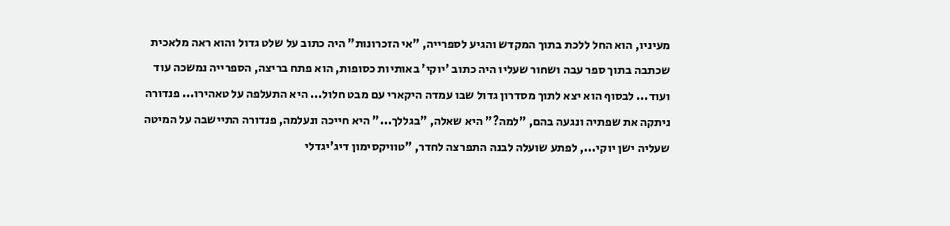מעיניו, הוא החל ללכת בתוך המקדש והגיע לספרייה, "אי הזכרונות" היה כתוב על שלט גדול והוא ראה מלאכית שכתבה בתוך ספר עבה ושחור שעליו היה כתוב 'יוקי' באותיות כסופות, הוא פתח בריצה, הספרייה נמשכה עוד ועוד... לבסוף הוא יצא לתוך מסדרון גדול שבו עמדה היקארי עם מבט חלול... היא התעלפה על טאהירו... פנדורה ניתקה את שפתיה ונגעה בהם, "למה?" היא שאלה, "בגללך..." היא חייכה ונעלמה, פנדורה התיישבה על המיטה שעליה ישן יוקי..., לפתע שועלה לבנה התפרצה לחדר, "טוויקסימון דיג'יגדלי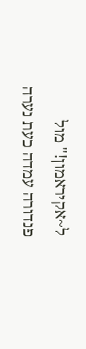ל~אקיראמון!" מול פנדורה עמדה כעת נערה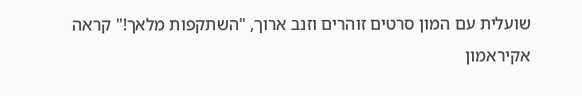שועלית עם המון סרטים זוהרים וזנב ארוך, "השתקפות מלאך!" קראה אקיראמון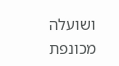ושועלה מכונפת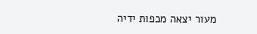מעור יצאה מכפות ידיה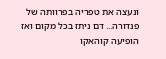ונעצה את טפריה בפרוותה של פנדורה... דם ניתז בכל מקום ואז הופיעה קוהאקו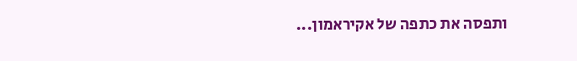ותפסה את כתפה של אקיראמון...